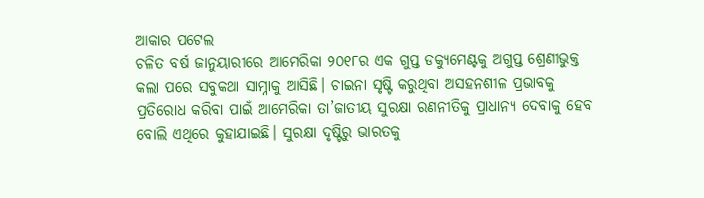ଆକାର ପଟେଲ
ଚଳିତ ବର୍ଷ ଜାନୁୟାରୀରେ ଆମେରିକା ୨୦୧୮ର ଏକ ଗୁପ୍ତ ଡକ୍ୟୁମେଣ୍ଟକୁ ଅଗୁପ୍ତ ଶ୍ରେଣୀଭୁକ୍ତ କଲା ପରେ ସବୁକଥା ସାମ୍ନାକୁ ଆସିଛି। ଚାଇନା ସୃଷ୍ଟି କରୁଥିବା ଅସହନଶୀଳ ପ୍ରଭାବକୁ ପ୍ରତିରୋଧ କରିବା ପାଇଁ ଆମେରିକା ତା’ଜାତୀୟ ସୁରକ୍ଷା ରଣନୀତିକୁ ପ୍ରାଧାନ୍ୟ ଦେବାକୁ ହେବ ବୋଲି ଏଥିରେ କୁହାଯାଇଛି। ସୁରକ୍ଷା ଦୃଷ୍ଟିରୁ ଭାରତକୁ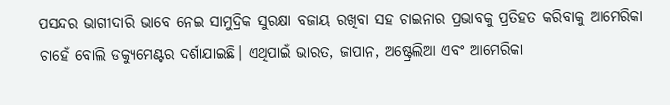ପସନ୍ଦର ଭାଗୀଦାରି ଭାବେ ନେଇ ସାମୁଦ୍ରିକ ସୁରକ୍ଷା ବଜାୟ ରଖିବା ସହ ଚାଇନାର ପ୍ରଭାବକୁ ପ୍ରତିହତ କରିବାକୁ ଆମେରିକା ଚାହେଁ ବୋଲି ଡକ୍ୟୁମେଣ୍ଟର ଦର୍ଶାଯାଇଛି। ଏଥିପାଇଁ ଭାରତ, ଜାପାନ, ଅଷ୍ଟ୍ରେଲିଆ ଏବଂ ଆମେରିକା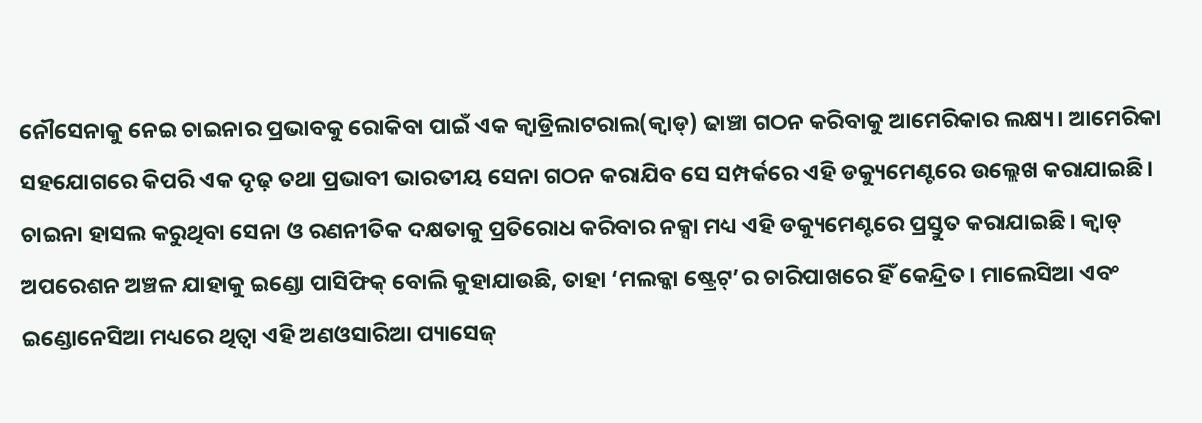ନୌସେନାକୁ ନେଇ ଚାଇନାର ପ୍ରଭାବକୁ ରୋକିବା ପାଇଁ ଏକ କ୍ୱାଡ୍ରିଲାଟରାଲ(କ୍ୱାଡ୍) ଢାଞ୍ଚା ଗଠନ କରିବାକୁ ଆମେରିକାର ଲକ୍ଷ୍ୟ। ଆମେରିକା ସହଯୋଗରେ କିପରି ଏକ ଦୃଢ଼ ତଥା ପ୍ରଭାବୀ ଭାରତୀୟ ସେନା ଗଠନ କରାଯିବ ସେ ସମ୍ପର୍କରେ ଏହି ଡକ୍ୟୁମେଣ୍ଟରେ ଉଲ୍ଲେଖ କରାଯାଇଛି। ଚାଇନା ହାସଲ କରୁଥିବା ସେନା ଓ ରଣନୀତିକ ଦକ୍ଷତାକୁ ପ୍ରତିରୋଧ କରିବାର ନକ୍ସା ମଧ୍ୟ ଏହି ଡକ୍ୟୁମେଣ୍ଟରେ ପ୍ରସ୍ତୁତ କରାଯାଇଛି। କ୍ୱାଡ୍ ଅପରେଶନ ଅଞ୍ଚଳ ଯାହାକୁ ଇଣ୍ଡୋ ପାସିଫିକ୍ ବୋଲି କୁହାଯାଉଛି, ତାହା ‘ମଲକ୍କା ଷ୍ଟ୍ରେଟ୍’ର ଚାରିପାଖରେ ହିଁ କେନ୍ଦ୍ରିତ। ମାଲେସିଆ ଏବଂ ଇଣ୍ଡୋନେସିଆ ମଧ୍ୟରେ ଥିତ୍ବା ଏହି ଅଣଓସାରିଆ ପ୍ୟାସେଜ୍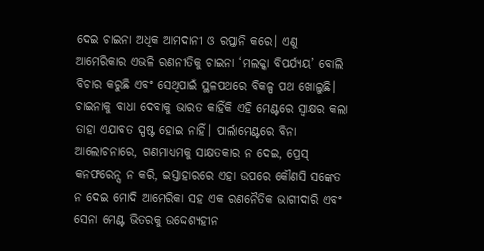ଦେଇ ଚାଇନା ଅଧିକ ଆମଦାନୀ ଓ ରପ୍ତାନି କରେ। ଏଣୁ ଆମେରିକାର ଏଭଳି ରଣନୀତିକୁ ଚାଇନା ‘ମଲକ୍କା ବିପର୍ଯ୍ୟୟ’ ବୋଲି ବିଚାର କରୁଛି ଏବଂ ସେଥିପାଇଁ ସ୍ଥଳପଥରେ ବିକଳ୍ପ ପଥ ଖୋଲୁଛି। ଚାଇନାକୁ ବାଧା ଦେବାକୁ ଭାରତ କାହିଁକି ଏହି ମେଣ୍ଟରେ ସ୍ବାକ୍ଷର କଲା ତାହା ଏଯାବତ ସ୍ପଷ୍ଟ ହୋଇ ନାହିଁ। ପାର୍ଲାମେଣ୍ଟରେ ବିନା ଆଲୋଚନାରେ, ଗଣମାଧ୍ୟମକୁ ସାକ୍ଷତକାର ନ ଦେଇ, ପ୍ରେସ୍ କନଫରେନ୍ସ ନ କରି, ଇସ୍ତାହାରରେ ଏହା ଉପରେ କୌଣସି ସଙ୍କେତ ନ ଦେଇ ମୋଦି ଆମେରିକା ସହ ଏକ ରଣନୈତିକ ଭାଗୀଦାରି ଏବଂ ସେନା ମେଣ୍ଟ ଭିତରକୁ ଉଦ୍ଦେଶ୍ୟହୀନ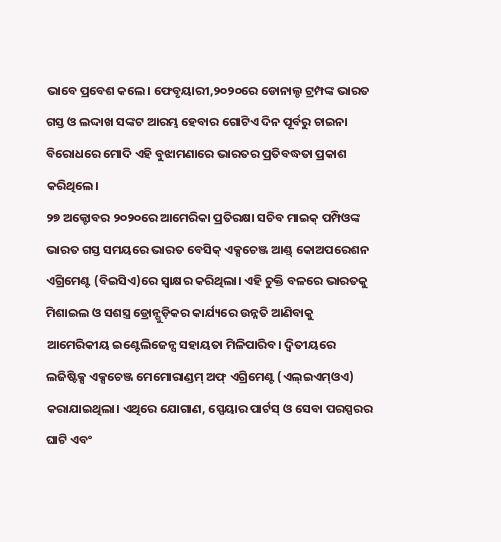ଭାବେ ପ୍ରବେଶ କଲେ। ଫେବୃୟାରୀ,୨୦୨୦ରେ ଡୋନାଲ୍ଡ ଟ୍ରମ୍ପଙ୍କ ଭାରତ ଗସ୍ତ ଓ ଲଦ୍ଦାଖ ସଙ୍କଟ ଆରମ୍ଭ ହେବାର ଗୋଟିଏ ଦିନ ପୂର୍ବରୁ ଚାଇନା ବିରୋଧରେ ମୋଦି ଏହି ବୁଝାମଣାରେ ଭାରତର ପ୍ରତିବଦ୍ଧତା ପ୍ରକାଶ କରିଥିଲେ।
୨୭ ଅକ୍ଟୋବର ୨୦୨୦ରେ ଆମେରିକା ପ୍ରତିରକ୍ଷା ସଚିବ ମାଇକ୍ ପମ୍ପିଓଙ୍କ ଭାରତ ଗସ୍ତ ସମୟରେ ଭାରତ ବେସିକ୍ ଏକ୍ସଚେଞ୍ଜ ଆଣ୍ଡ୍ କୋଅପରେଶନ ଏଗ୍ରିମେଣ୍ଟ (ବିଇସିଏ)ରେ ସ୍ବାକ୍ଷର କରିଥିଲା। ଏହି ଚୁକ୍ତି ବଳରେ ଭାରତକୁ ମିଶାଇଲ ଓ ସଶସ୍ତ୍ର ଡ୍ରୋନ୍ଗୁଡ଼ିକର କାର୍ଯ୍ୟରେ ଉନ୍ନତି ଆଣିବାକୁ ଆମେରିକୀୟ ଇଣ୍ଟେଲିଜେନ୍ସ ସହାୟତା ମିଳିପାରିବ। ଦ୍ୱିତୀୟରେ ଲଜିଷ୍ଟିକ୍ସ ଏକ୍ସଚେଞ୍ଜ ମେମୋରାଣ୍ଡମ୍ ଅଫ୍ ଏଗ୍ରିମେଣ୍ଟ (ଏଲ୍ଇଏମ୍ଓଏ) କରାଯାଇଥିଲା। ଏଥିରେ ଯୋଗାଣ, ସ୍ପେୟାର ପାର୍ଟସ୍ ଓ ସେବା ପରସ୍ପରର ଘାଟି ଏବଂ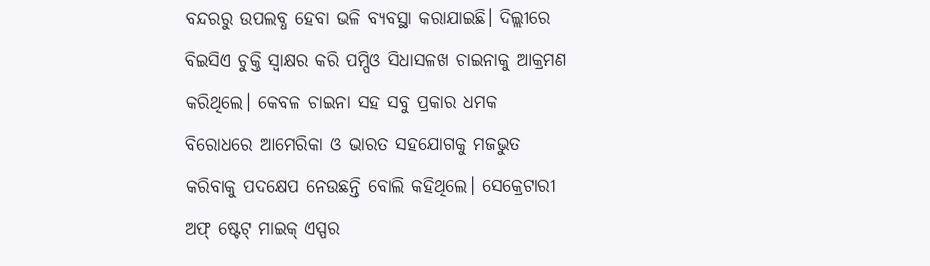ବନ୍ଦରରୁ ଉପଲବ୍ଧ ହେବା ଭଳି ବ୍ୟବସ୍ଥା କରାଯାଇଛି। ଦିଲ୍ଲୀରେ ବିଇସିଏ ଚୁକ୍ତି ସ୍ବାକ୍ଷର କରି ପମ୍ପିଓ ସିଧାସଳଖ ଚାଇନାକୁ ଆକ୍ରମଣ କରିଥିଲେ। କେବଳ ଚାଇନା ସହ ସବୁ ପ୍ରକାର ଧମକ ବିରୋଧରେ ଆମେରିକା ଓ ଭାରତ ସହଯୋଗକୁ ମଜଭୁତ କରିବାକୁ ପଦକ୍ଷେପ ନେଉଛନ୍ତି ବୋଲି କହିଥିଲେ। ସେକ୍ରେଟାରୀ ଅଫ୍ ଷ୍ଟେଟ୍ ମାଇକ୍ ଏସ୍ପର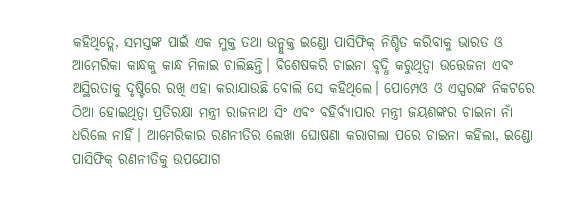କହିଥିତ୍ଲେ, ସମସ୍ତଙ୍କ ପାଇଁ ଏକ ମୁକ୍ତ ତଥା ଉନ୍ମୁକ୍ତ ଇଣ୍ଡୋ ପାସିଫିକ୍ ନିଶ୍ଚିତ କରିବାକୁ ଭାରତ ଓ ଆମେରିକା କାନ୍ଧକୁ କାନ୍ଧ ମିଳାଇ ଚାଲିଛନ୍ତି। ବିଶେଷକରି ଚାଇନା ବୃଦ୍ଧି କରୁଥିତ୍ବା ଉତ୍ତେଜନା ଏବଂ ଅସ୍ଥିରତାକୁ ଦୃଷ୍ଟିରେ ରଖି ଏହା କରାଯାଉଛି ବୋଲି ସେ କହିଥିଲେ। ପୋମ୍ପେଓ ଓ ଏସ୍ପରଙ୍କ ନିକଟରେ ଠିଆ ହୋଇଥିତ୍ବା ପ୍ରତିରକ୍ଷା ମନ୍ତ୍ରୀ ରାଜନାଥ ସିଂ ଏବଂ ବହିର୍ବ୍ୟାପାର ମନ୍ତ୍ରୀ ଜୟଶଙ୍କର ଚାଇନା ନାଁ ଧରିଲେ ନାହିଁ। ଆମେରିକାର ରଣନୀତିର ଲେଖା ଘୋଷଣା କରାଗଲା ପରେ ଚାଇନା କହିଲା, ଇଣ୍ଡୋ ପାସିଫିକ୍ ରଣନୀତିକୁ ଉପଯୋଗ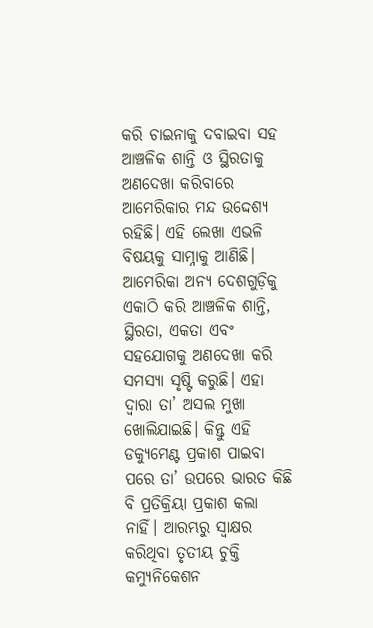କରି ଚାଇନାକୁ ଦବାଇବା ସହ ଆଞ୍ଚଳିକ ଶାନ୍ତି ଓ ସ୍ଥିରତାକୁ ଅଣଦେଖା କରିବାରେ ଆମେରିକାର ମନ୍ଦ ଉଦ୍ଦେଶ୍ୟ ରହିଛି। ଏହି ଲେଖା ଏଭଳି ବିଷୟକୁ ସାମ୍ନାକୁ ଆଣିଛି। ଆମେରିକା ଅନ୍ୟ ଦେଶଗୁଡ଼ିକୁ ଏକାଠି କରି ଆଞ୍ଚଳିକ ଶାନ୍ତି, ସ୍ଥିରତା, ଏକତା ଏବଂ ସହଯୋଗକୁ ଅଣଦେଖା କରି ସମସ୍ୟା ସୃଷ୍ଟି କରୁଛି। ଏହା ଦ୍ୱାରା ତା’ ଅସଲ ମୁଖା ଖୋଲିଯାଇଛି। କିନ୍ତୁ ଏହି ଡକ୍ୟୁମେଣ୍ଟ ପ୍ରକାଶ ପାଇବା ପରେ ତା’ ଉପରେ ଭାରତ କିଛି ବି ପ୍ରତିକ୍ରିୟା ପ୍ରକାଶ କଲା ନାହିଁ। ଆରମ୍ଭରୁ ସ୍ବାକ୍ଷର କରିଥିବା ତୃତୀୟ ଚୁକ୍ତି କମ୍ୟୁନିକେଶନ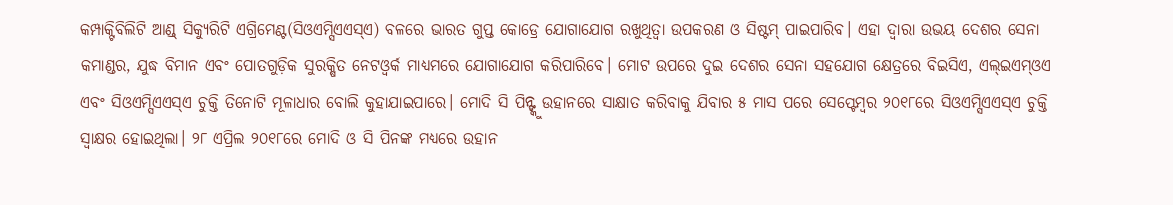କମ୍ପାକ୍ଟିବିଲିଟି ଆଣ୍ଡ୍ ସିକ୍ୟୁରିଟି ଏଗ୍ରିମେଣ୍ଟ(ସିଓଏମ୍ସିଏଏସ୍ଏ) ବଳରେ ଭାରତ ଗୁପ୍ତ କୋଡ୍ରେ ଯୋଗାଯୋଗ ରଖୁଥିତ୍ବା ଉପକରଣ ଓ ସିଷ୍ଟମ୍ ପାଇପାରିବ। ଏହା ଦ୍ୱାରା ଉଭୟ ଦେଶର ସେନା କମାଣ୍ଡର, ଯୁଦ୍ଧ ବିମାନ ଏବଂ ପୋତଗୁଡ଼ିକ ସୁରକ୍ଷିତ ନେଟଓ୍ବର୍କ ମାଧ୍ୟମରେ ଯୋଗାଯୋଗ କରିପାରିବେ। ମୋଟ ଉପରେ ଦୁଇ ଦେଶର ସେନା ସହଯୋଗ କ୍ଷେତ୍ରରେ ବିଇସିଏ, ଏଲ୍ଇଏମ୍ଓଏ ଏବଂ ସିଓଏମ୍ସିଏଏସ୍ଏ ଚୁକ୍ତି ତିନୋଟି ମୂଳାଧାର ବୋଲି କୁହାଯାଇପାରେ। ମୋଦି ସି ପିନ୍ଙ୍କୁ ଉହାନରେ ସାକ୍ଷାତ କରିବାକୁ ଯିବାର ୫ ମାସ ପରେ ସେପ୍ଟେମ୍ବର ୨୦୧୮ରେ ସିଓଏମ୍ସିଏଏସ୍ଏ ଚୁକ୍ତି ସ୍ବାକ୍ଷର ହୋଇଥିଲା। ୨୮ ଏପ୍ରିଲ ୨୦୧୮ରେ ମୋଦି ଓ ସି ପିନଙ୍କ ମଧ୍ୟରେ ଉହାନ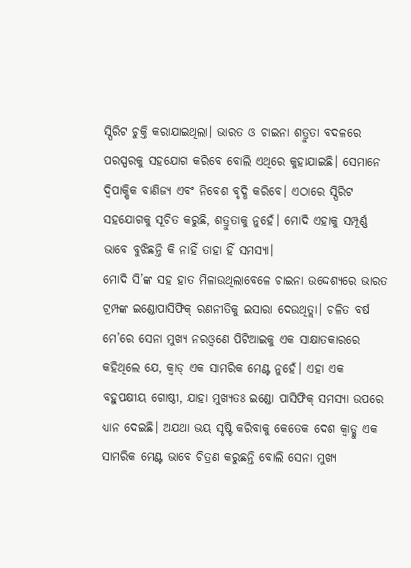ସ୍ପିରିଟ ଚୁକ୍ତି କରାଯାଇଥିଲା। ଭାରତ ଓ ଚାଇନା ଶତ୍ରୁତା ବଦଳରେ ପରସ୍ପରକୁ ସହଯୋଗ କରିବେ ବୋଲି ଏଥିରେ କୁହାଯାଇଛି। ସେମାନେ ଦ୍ୱିପାକ୍ଷିକ ବାଣିଜ୍ୟ ଏବଂ ନିବେଶ ବୃଦ୍ଧି କରିବେ। ଏଠାରେ ସ୍ପିରିଟ ସହଯୋଗକୁ ସୂଚିତ କରୁଛି, ଶତ୍ରୁତାକୁ ନୁହେଁ। ମୋଦି ଏହାକୁ ସମ୍ପୂର୍ଣ୍ଣ ଭାବେ ବୁଝିଛନ୍ତି କି ନାହିଁ ତାହା ହିଁ ସମସ୍ୟା।
ମୋଦି ସି’ଙ୍କ ସହ ହାତ ମିଳାଉଥିଲାବେଳେ ଚାଇନା ଉଦ୍ଦେଶ୍ୟରେ ଭାରତ ଟ୍ରମ୍ପଙ୍କ ଇଣ୍ଡୋପାସିଫିକ୍ ରଣନୀତିକୁ ଇସାରା ଦେଉଥିତ୍ଲା। ଚଳିତ ବର୍ଷ ମେ’ରେ ସେନା ମୁଖ୍ୟ ନରଓ୍ବଣେ ପିଟିଆଇକୁ ଏକ ସାକ୍ଷାତକାରରେ କହିଥିଲେ ଯେ, କ୍ୱାଡ୍ ଏକ ସାମରିକ ମେଣ୍ଟ ନୁହେଁ। ଏହା ଏକ ବହୁପକ୍ଷୀୟ ଗୋଷ୍ଠୀ, ଯାହା ମୁଖ୍ୟତଃ ଇଣ୍ଡୋ ପାସିଫିକ୍ ସମସ୍ୟା ଉପରେ ଧ୍ୟାନ ଦେଇଛି। ଅଯଥା ଭୟ ସୃଷ୍ଟି କରିବାକୁ କେତେକ ଦେଶ କ୍ୱାଡ୍କୁ ଏକ ସାମରିକ ମେଣ୍ଟ ଭାବେ ଚିତ୍ରଣ କରୁଛନ୍ତି ବୋଲି ସେନା ମୁଖ୍ୟ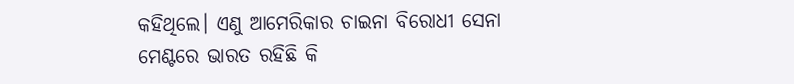କହିଥିଲେ। ଏଣୁ ଆମେରିକାର ଚାଇନା ବିରୋଧୀ ସେନା ମେଣ୍ଟରେ ଭାରତ ରହିଛି କି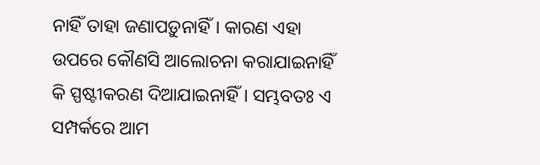ନାହିଁ ତାହା ଜଣାପଡ଼ୁନାହିଁ। କାରଣ ଏହା ଉପରେ କୌଣସି ଆଲୋଚନା କରାଯାଇନାହିଁ କି ସ୍ପଷ୍ଟୀକରଣ ଦିଆଯାଇନାହିଁ। ସମ୍ଭବତଃ ଏ ସମ୍ପର୍କରେ ଆମ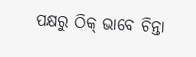ପକ୍ଷରୁ ଠିକ୍ ଭାବେ ଚିନ୍ତା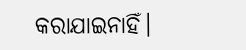କରାଯାଇନାହିଁ।